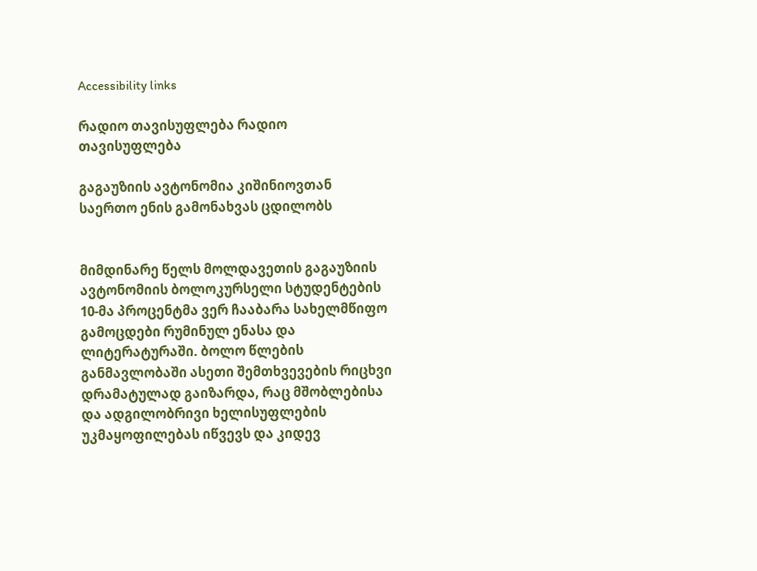Accessibility links

რადიო თავისუფლება რადიო თავისუფლება

გაგაუზიის ავტონომია კიშინიოვთან საერთო ენის გამონახვას ცდილობს


მიმდინარე წელს მოლდავეთის გაგაუზიის ავტონომიის ბოლოკურსელი სტუდენტების 10-მა პროცენტმა ვერ ჩააბარა სახელმწიფო გამოცდები რუმინულ ენასა და ლიტერატურაში. ბოლო წლების განმავლობაში ასეთი შემთხვევების რიცხვი დრამატულად გაიზარდა, რაც მშობლებისა და ადგილობრივი ხელისუფლების უკმაყოფილებას იწვევს და კიდევ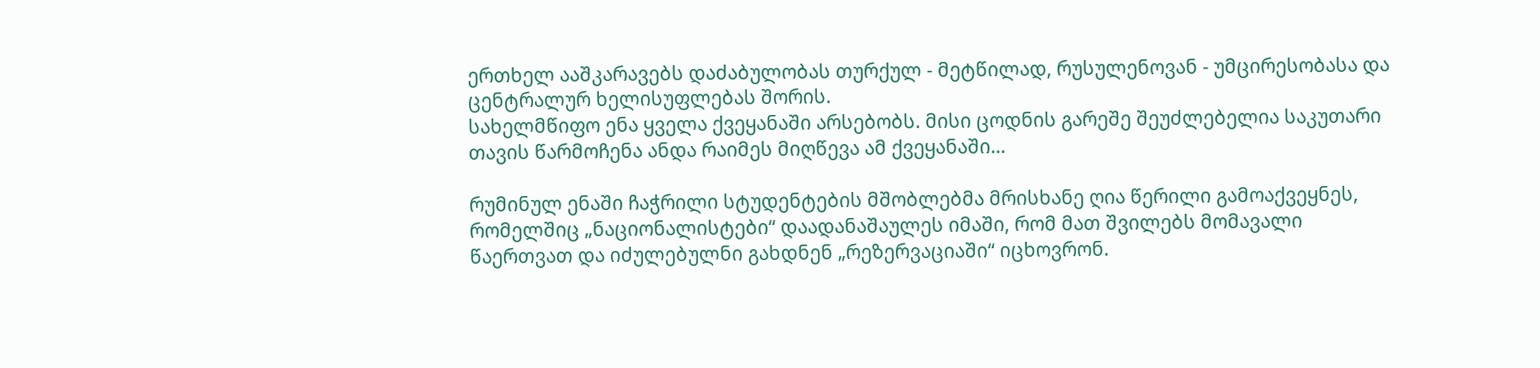ერთხელ ააშკარავებს დაძაბულობას თურქულ - მეტწილად, რუსულენოვან - უმცირესობასა და ცენტრალურ ხელისუფლებას შორის.
სახელმწიფო ენა ყველა ქვეყანაში არსებობს. მისი ცოდნის გარეშე შეუძლებელია საკუთარი თავის წარმოჩენა ანდა რაიმეს მიღწევა ამ ქვეყანაში...

რუმინულ ენაში ჩაჭრილი სტუდენტების მშობლებმა მრისხანე ღია წერილი გამოაქვეყნეს, რომელშიც „ნაციონალისტები“ დაადანაშაულეს იმაში, რომ მათ შვილებს მომავალი წაერთვათ და იძულებულნი გახდნენ „რეზერვაციაში“ იცხოვრონ.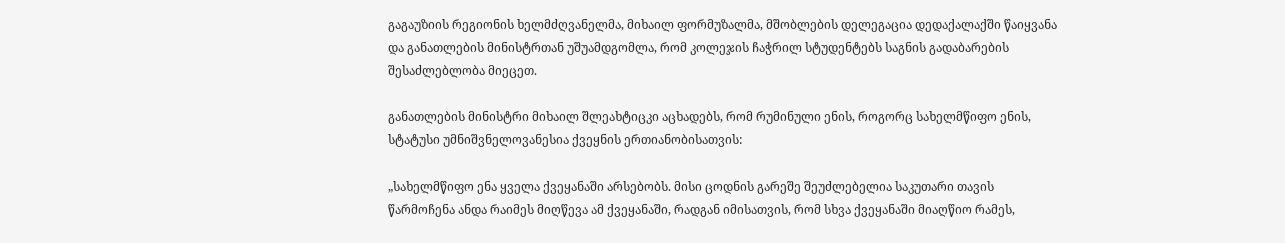გაგაუზიის რეგიონის ხელმძღვანელმა, მიხაილ ფორმუზალმა, მშობლების დელეგაცია დედაქალაქში წაიყვანა და განათლების მინისტრთან უშუამდგომლა, რომ კოლეჯის ჩაჭრილ სტუდენტებს საგნის გადაბარების შესაძლებლობა მიეცეთ.

განათლების მინისტრი მიხაილ შლეახტიცკი აცხადებს, რომ რუმინული ენის, როგორც სახელმწიფო ენის, სტატუსი უმნიშვნელოვანესია ქვეყნის ერთიანობისათვის:

„სახელმწიფო ენა ყველა ქვეყანაში არსებობს. მისი ცოდნის გარეშე შეუძლებელია საკუთარი თავის წარმოჩენა ანდა რაიმეს მიღწევა ამ ქვეყანაში, რადგან იმისათვის, რომ სხვა ქვეყანაში მიაღწიო რამეს,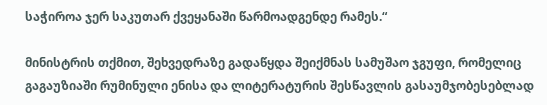საჭიროა ჯერ საკუთარ ქვეყანაში წარმოადგენდე რამეს.“

მინისტრის თქმით, შეხვედრაზე გადაწყდა შეიქმნას სამუშაო ჯგუფი, რომელიც გაგაუზიაში რუმინული ენისა და ლიტერატურის შესწავლის გასაუმჯობესებლად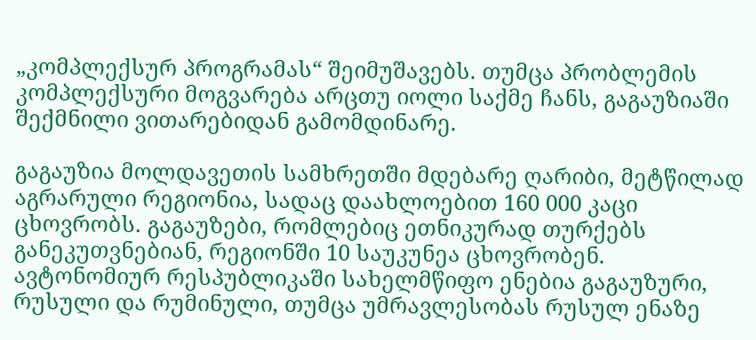„კომპლექსურ პროგრამას“ შეიმუშავებს. თუმცა პრობლემის კომპლექსური მოგვარება არცთუ იოლი საქმე ჩანს, გაგაუზიაში შექმნილი ვითარებიდან გამომდინარე.

გაგაუზია მოლდავეთის სამხრეთში მდებარე ღარიბი, მეტწილად აგრარული რეგიონია, სადაც დაახლოებით 160 000 კაცი ცხოვრობს. გაგაუზები, რომლებიც ეთნიკურად თურქებს განეკუთვნებიან, რეგიონში 10 საუკუნეა ცხოვრობენ. ავტონომიურ რესპუბლიკაში სახელმწიფო ენებია გაგაუზური, რუსული და რუმინული, თუმცა უმრავლესობას რუსულ ენაზე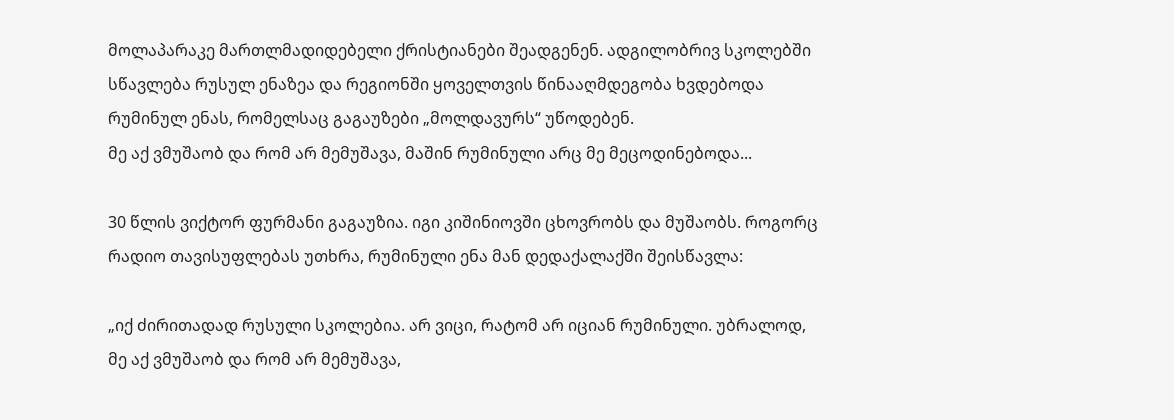მოლაპარაკე მართლმადიდებელი ქრისტიანები შეადგენენ. ადგილობრივ სკოლებში სწავლება რუსულ ენაზეა და რეგიონში ყოველთვის წინააღმდეგობა ხვდებოდა რუმინულ ენას, რომელსაც გაგაუზები „მოლდავურს“ უწოდებენ.
მე აქ ვმუშაობ და რომ არ მემუშავა, მაშინ რუმინული არც მე მეცოდინებოდა...

30 წლის ვიქტორ ფურმანი გაგაუზია. იგი კიშინიოვში ცხოვრობს და მუშაობს. როგორც რადიო თავისუფლებას უთხრა, რუმინული ენა მან დედაქალაქში შეისწავლა:

„იქ ძირითადად რუსული სკოლებია. არ ვიცი, რატომ არ იციან რუმინული. უბრალოდ, მე აქ ვმუშაობ და რომ არ მემუშავა,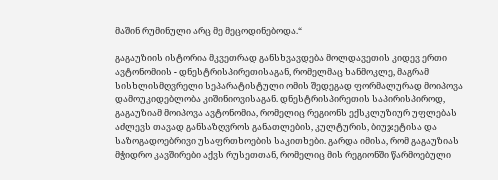მაშინ რუმინული არც მე მეცოდინებოდა.“

გაგაუზიის ისტორია მკვეთრად განსხვავდება მოლდავეთის კიდევ ერთი ავტონომიის - დნესტრისპირეთისაგან, რომელმაც ხანმოკლე, მაგრამ სისხლისმღვრელი სეპარატისტული ომის შედეგად ფორმალურად მოიპოვა დამოუკიდებლობა კიშინიოვისაგან. დნესტრისპირეთის საპირისპიროდ, გაგაუზიამ მოიპოვა ავტონომია, რომელიც რეგიონს ექსკლუზიურ უფლებას აძლევს თავად განსაზღვროს განათლების, კულტურის, ბიუჯეტისა და საზოგადოებრივი უსაფრთხოების საკითხები. გარდა იმისა, რომ გაგაუზიას მჭიდრო კავშირები აქვს რუსეთთან, რომელიც მის რეგიონში წარმოებული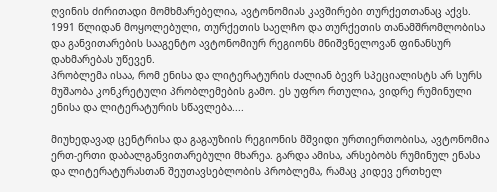ღვინის ძირითადი მომხმარებელია, ავტონომიას კავშირები თურქეთთანაც აქვს. 1991 წლიდან მოყოლებული, თურქეთის საელჩო და თურქეთის თანამშრომლობისა და განვითარების სააგენტო ავტონომიურ რეგიონს მნიშვნელოვან ფინანსურ დახმარებას უწევენ.
პრობლემა ისაა, რომ ენისა და ლიტერატურის ძალიან ბევრ სპეციალისტს არ სურს მუშაობა კონკრეტული პრობლემების გამო. ეს უფრო რთულია, ვიდრე რუმინული ენისა და ლიტერატურის სწავლება....

მიუხედავად ცენტრისა და გაგაუზიის რეგიონის მშვიდი ურთიერთობისა, ავტონომია ერთ-ერთი დაბალგანვითარებული მხარეა. გარდა ამისა, არსებობს რუმინულ ენასა და ლიტერატურასთან შეუთავსებლობის პრობლემა, რამაც კიდევ ერთხელ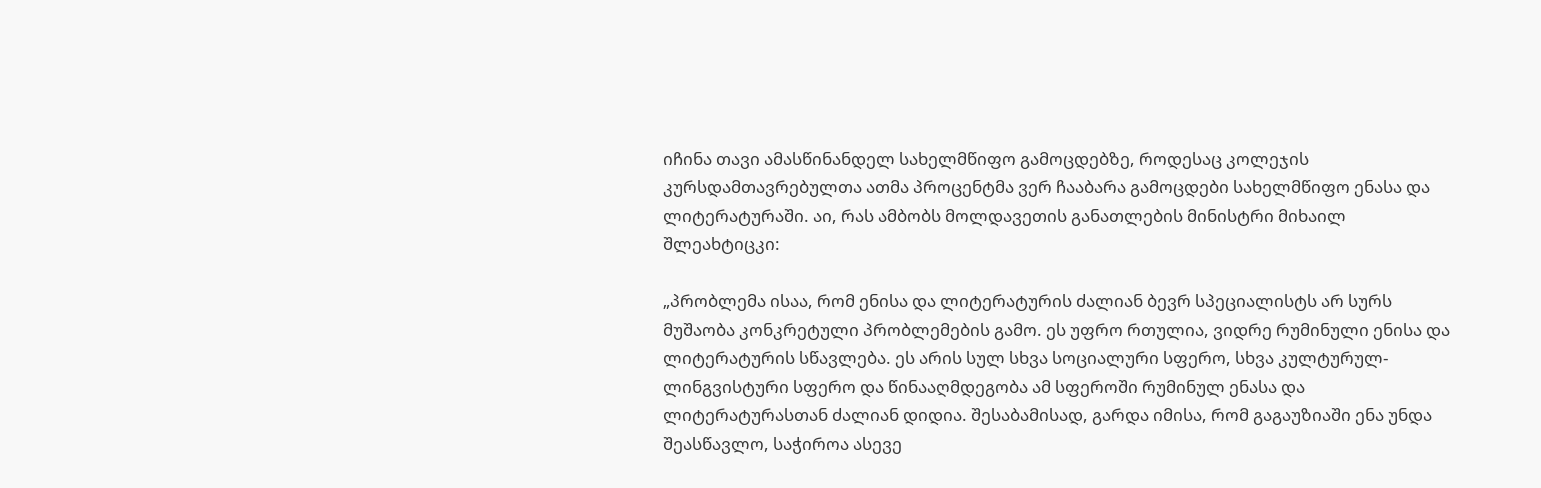იჩინა თავი ამასწინანდელ სახელმწიფო გამოცდებზე, როდესაც კოლეჯის კურსდამთავრებულთა ათმა პროცენტმა ვერ ჩააბარა გამოცდები სახელმწიფო ენასა და ლიტერატურაში. აი, რას ამბობს მოლდავეთის განათლების მინისტრი მიხაილ შლეახტიცკი:

„პრობლემა ისაა, რომ ენისა და ლიტერატურის ძალიან ბევრ სპეციალისტს არ სურს მუშაობა კონკრეტული პრობლემების გამო. ეს უფრო რთულია, ვიდრე რუმინული ენისა და ლიტერატურის სწავლება. ეს არის სულ სხვა სოციალური სფერო, სხვა კულტურულ-ლინგვისტური სფერო და წინააღმდეგობა ამ სფეროში რუმინულ ენასა და ლიტერატურასთან ძალიან დიდია. შესაბამისად, გარდა იმისა, რომ გაგაუზიაში ენა უნდა შეასწავლო, საჭიროა ასევე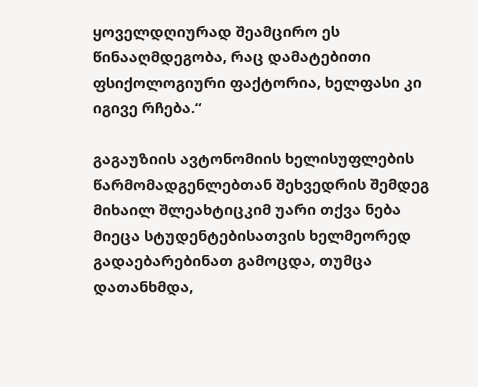ყოველდღიურად შეამცირო ეს წინააღმდეგობა, რაც დამატებითი ფსიქოლოგიური ფაქტორია, ხელფასი კი იგივე რჩება.“

გაგაუზიის ავტონომიის ხელისუფლების წარმომადგენლებთან შეხვედრის შემდეგ მიხაილ შლეახტიცკიმ უარი თქვა ნება მიეცა სტუდენტებისათვის ხელმეორედ გადაებარებინათ გამოცდა, თუმცა დათანხმდა,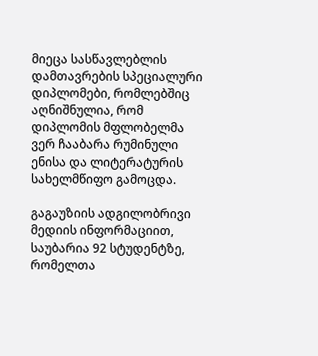მიეცა სასწავლებლის დამთავრების სპეციალური დიპლომები, რომლებშიც აღნიშნულია, რომ დიპლომის მფლობელმა ვერ ჩააბარა რუმინული ენისა და ლიტერატურის სახელმწიფო გამოცდა.

გაგაუზიის ადგილობრივი მედიის ინფორმაციით, საუბარია 92 სტუდენტზე, რომელთა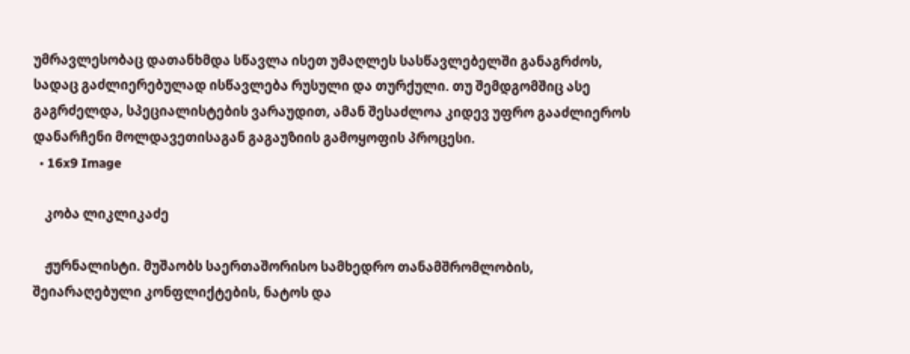უმრავლესობაც დათანხმდა სწავლა ისეთ უმაღლეს სასწავლებელში განაგრძოს, სადაც გაძლიერებულად ისწავლება რუსული და თურქული. თუ შემდგომშიც ასე გაგრძელდა, სპეციალისტების ვარაუდით, ამან შესაძლოა კიდევ უფრო გააძლიეროს დანარჩენი მოლდავეთისაგან გაგაუზიის გამოყოფის პროცესი.
  • 16x9 Image

    კობა ლიკლიკაძე

    ჟურნალისტი. მუშაობს საერთაშორისო სამხედრო თანამშრომლობის, შეიარაღებული კონფლიქტების, ნატოს და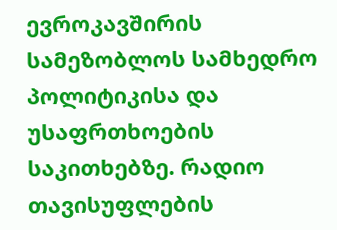ევროკავშირის სამეზობლოს სამხედრო პოლიტიკისა და უსაფრთხოების საკითხებზე. რადიო თავისუფლების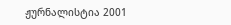ჟურნალისტია 2001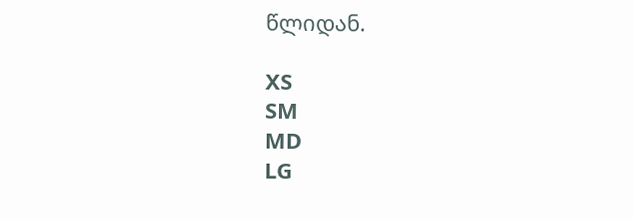წლიდან.

XS
SM
MD
LG